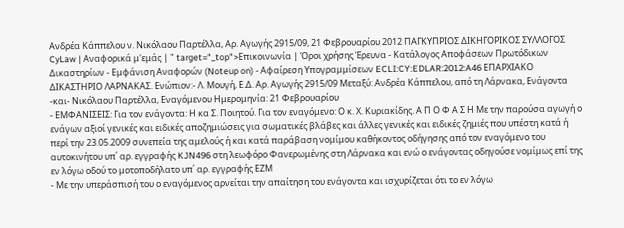Ανδρέα Κάππελου ν. Νικόλαου Παρτέλλα, Αρ. Αγωγής 2915/09, 21 Φεβρουαρίου 2012 ΠΑΓΚΥΠΡΙΟΣ ΔΙΚΗΓΟΡΙΚΟΣ ΣΥΛΛΟΓΟΣ CyLaw | Αναφορικά μ'εμάς | " target="_top">Επικοινωνία | Όροι χρήσης Έρευνα - Κατάλογος Αποφάσεων Πρωτόδικων Δικαστηρίων - Εμφάνιση Αναφορών (Noteup on) - Αφαίρεση Υπογραμμίσεων ECLI:CY:EDLAR:2012:A46 ΕΠΑΡΧΙΑΚΟ ΔΙΚΑΣΤΗΡΙΟ ΛΑΡΝΑΚΑΣ. Ενώπιον:- Λ. Μουγή, Ε.Δ. Αρ. Αγωγής 2915/09 Μεταξύ: Ανδρέα Κάππελου, από τη Λάρνακα, Ενάγοντα -και- Νικόλαου Παρτέλλα, Εναγόμενου Ημερομηνία: 21 Φεβρουαρίου
- ΕΜΦΑΝΙΣΕΙΣ: Για τον ενάγοντα: Η κα Σ. Ποιητού. Για τον εναγόμενο: Ο κ. Χ. Κυριακίδης. Α Π Ο Φ Α Σ Η Με την παρούσα αγωγή ο ενάγων αξιοί γενικές και ειδικές αποζημιώσεις για σωματικές βλάβες και άλλες γενικές και ειδικές ζημιές που υπέστη κατά ή περί την 23.05.2009 συνεπεία της αμελούς ή και κατά παράβαση νομίμου καθήκοντος οδήγησης από τον εναγόμενο του αυτοκινήτου υπ΄ αρ. εγγραφής KJN496 στη λεωφόρο Φανερωμένης στη Λάρνακα και ενώ ο ενάγοντας οδηγούσε νομίμως επί της εν λόγω οδού το μοτοποδήλατο υπ΄ αρ. εγγραφής ΕΖΜ
- Με την υπεράσπισή του ο εναγόμενος αρνείται την απαίτηση του ενάγοντα και ισχυρίζεται ότι το εν λόγω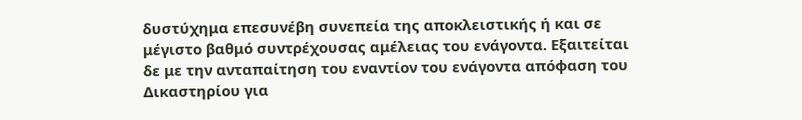δυστύχημα επεσυνέβη συνεπεία της αποκλειστικής ή και σε μέγιστο βαθμό συντρέχουσας αμέλειας του ενάγοντα. Eξαιτείται δε με την ανταπαίτηση του εναντίον του ενάγοντα απόφαση του Δικαστηρίου για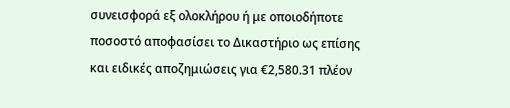συνεισφορά εξ ολοκλήρου ή με οποιοδήποτε ποσοστό αποφασίσει το Δικαστήριο ως επίσης και ειδικές αποζημιώσεις για €2,580.31 πλέον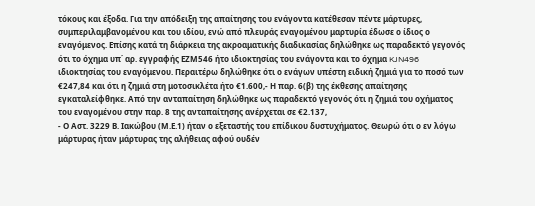τόκους και έξοδα. Για την απόδειξη της απαίτησης του ενάγοντα κατέθεσαν πέντε μάρτυρες, συμπεριλαμβανομένου και του ιδίου, ενώ από πλευράς εναγομένου μαρτυρία έδωσε ο ίδιος ο εναγόμενος. Επίσης κατά τη διάρκεια της ακροαματικής διαδικασίας δηλώθηκε ως παραδεκτό γεγονός ότι το όχημα υπ΄ αρ. εγγραφής ΕΖΜ546 ήτο ιδιοκτησίας του ενάγοντα και το όχημα KJN496 ιδιοκτησίας του εναγόμενου. Περαιτέρω δηλώθηκε ότι ο ενάγων υπέστη ειδική ζημιά για το ποσό των €247,84 και ότι η ζημιά στη μοτοσικλέτα ήτο €1.600,- Η παρ. 6(β) της έκθεσης απαίτησης εγκαταλείφθηκε. Από την ανταπαίτηση δηλώθηκε ως παραδεκτό γεγονός ότι η ζημιά του οχήματος του εναγομένου στην παρ. 8 της ανταπαίτησης ανέρχεται σε €2.137,
- Ο Αστ. 3229 Β. Ιακώβου (Μ.Ε.1) ήταν ο εξεταστής του επίδικου δυστυχήματος. Θεωρώ ότι ο εν λόγω μάρτυρας ήταν μάρτυρας της αλήθειας αφού ουδέν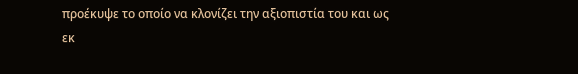προέκυψε το οποίο να κλονίζει την αξιοπιστία του και ως εκ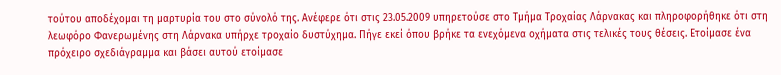τούτου αποδέχομαι τη μαρτυρία του στο σύνολό της. Ανέφερε ότι στις 23.05.2009 υπηρετούσε στο Τμήμα Τροχαίας Λάρνακας και πληροφορήθηκε ότι στη λεωφόρο Φανερωμένης στη Λάρνακα υπήρχε τροχαίο δυστύχημα. Πήγε εκεί όπου βρήκε τα ενεχόμενα οχήματα στις τελικές τους θέσεις. Ετοίμασε ένα πρόχειρο σχεδιάγραμμα και βάσει αυτού ετοίμασε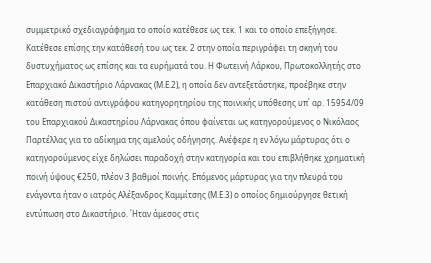συμμετρικό σχεδιαγράφημα το οποίο κατέθεσε ως τεκ. 1 και το οποίο επεξήγησε. Κατέθεσε επίσης την κατάθεσή του ως τεκ. 2 στην οποία περιγράφει τη σκηνή του δυστυχήματος ως επίσης και τα ευρήματά του. Η Φωτεινή Λάρκου, Πρωτοκολλητής στο Επαρχιακό Δικαστήριο Λάρνακας (Μ.Ε.2), η οποία δεν αντεξετάστηκε, προέβηκε στην κατάθεση πιστού αντιγράφου κατηγορητηρίου της ποινικής υπόθεσης υπ΄ αρ. 15954/09 του Επαρχιακού Δικαστηρίου Λάρνακας όπου φαίνεται ως κατηγορούμενος ο Νικόλαος Παρτέλλας για το αδίκημα της αμελούς οδήγησης. Ανέφερε η εν λόγω μάρτυρας ότι ο κατηγορούμενος είχε δηλώσει παραδοχή στην κατηγορία και του επιβλήθηκε χρηματική ποινή ύψους €250, πλέον 3 βαθμοί ποινής. Επόμενος μάρτυρας για την πλευρά του ενάγοντα ήταν ο ιατρός Αλέξανδρος Καμμίτσης (Μ.Ε.3) ο οποίος δημιούργησε θετική εντύπωση στο Δικαστήριο. ΄Ηταν άμεσος στις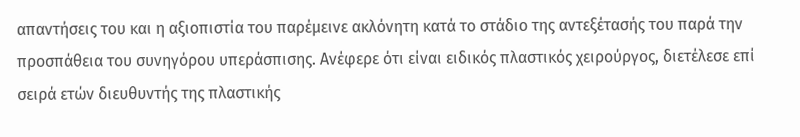απαντήσεις του και η αξιοπιστία του παρέμεινε ακλόνητη κατά το στάδιο της αντεξέτασής του παρά την προσπάθεια του συνηγόρου υπεράσπισης. Ανέφερε ότι είναι ειδικός πλαστικός χειρούργος, διετέλεσε επί σειρά ετών διευθυντής της πλαστικής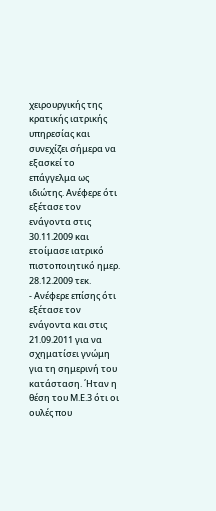χειρουργικής της κρατικής ιατρικής υπηρεσίας και συνεχίζει σήμερα να εξασκεί το επάγγελμα ως ιδιώτης. Ανέφερε ότι εξέτασε τον ενάγοντα στις 30.11.2009 και ετοίμασε ιατρικό πιστοποιητικό ημερ. 28.12.2009 τεκ.
- Ανέφερε επίσης ότι εξέτασε τον ενάγοντα και στις 21.09.2011 για να σχηματίσει γνώμη για τη σημερινή του κατάσταση. ΄Ηταν η θέση του Μ.Ε.3 ότι οι ουλές που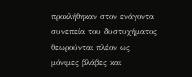προκλήθηκαν στον ενάγοντα συνεπεία του δυστυχήματος θεωρούνται πλέον ως μόνιμες βλάβες και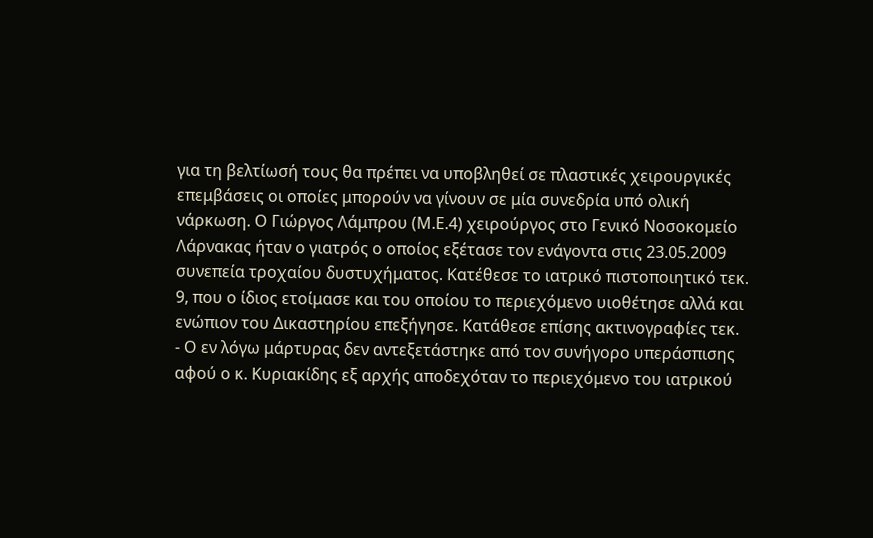για τη βελτίωσή τους θα πρέπει να υποβληθεί σε πλαστικές χειρουργικές επεμβάσεις οι οποίες μπορούν να γίνουν σε μία συνεδρία υπό ολική νάρκωση. Ο Γιώργος Λάμπρου (Μ.Ε.4) χειρούργος στο Γενικό Νοσοκομείο Λάρνακας ήταν ο γιατρός ο οποίος εξέτασε τον ενάγοντα στις 23.05.2009 συνεπεία τροχαίου δυστυχήματος. Κατέθεσε το ιατρικό πιστοποιητικό τεκ. 9, που ο ίδιος ετοίμασε και του οποίου το περιεχόμενο υιοθέτησε αλλά και ενώπιον του Δικαστηρίου επεξήγησε. Κατάθεσε επίσης ακτινογραφίες τεκ.
- Ο εν λόγω μάρτυρας δεν αντεξετάστηκε από τον συνήγορο υπεράσπισης αφού ο κ. Κυριακίδης εξ αρχής αποδεχόταν το περιεχόμενο του ιατρικού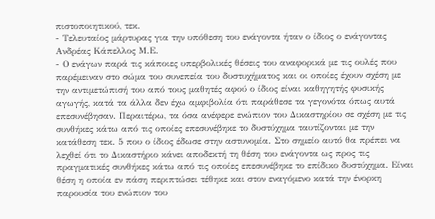πιστοποιητικού, τεκ.
- Τελευταίος μάρτυρας για την υπόθεση του ενάγοντα ήταν ο ίδιος ο ενάγοντας Ανδρέας Κάπελλος Μ.Ε.
- Ο ενάγων παρά τις κάποιες υπερβολικές θέσεις του αναφορικά με τις ουλές που παρέμειναν στο σώμα του συνεπεία του δυστυχήματος και οι οποίες έχουν σχέση με την αντιμετώπισή του από τους μαθητές αφού ο ίδιος είναι καθηγητής φυσικής αγωγής, κατά τα άλλα δεν έχω αμφιβολία ότι παράθεσε τα γεγονότα όπως αυτά επεσυνέβησαν. Περαιτέρω, τα όσα ανέφερε ενώπιον του Δικαστηρίου σε σχέση με τις συνθήκες κάτω από τις οποίες επεσυνέβηκε το δυστύχημα ταυτίζονται με την κατάθεση τεκ. 5 που ο ίδιος έδωσε στην αστυνομία. Στο σημείο αυτό θα πρέπει να λεχθεί ότι το Δικαστήριο κάνει αποδεκτή τη θέση του ενάγοντα ως προς τις πραγματικές συνθήκες κάτω από τις οποίες επεσυνέβηκε το επίδικο δυστύχημα. Είναι θέση η οποία εν πάση περιπτώσει τέθηκε και στον εναγόμενο κατά την ένορκη παρουσία του ενώπιον του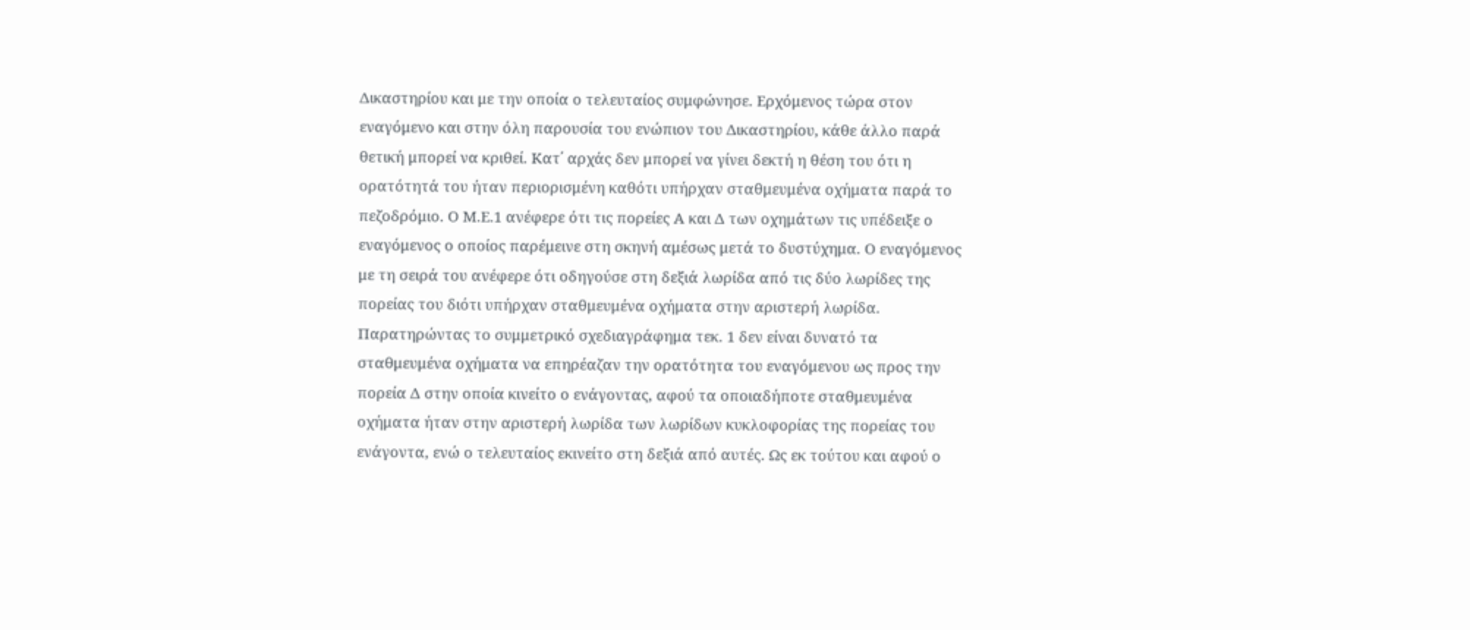Δικαστηρίου και με την οποία ο τελευταίος συμφώνησε. Ερχόμενος τώρα στον εναγόμενο και στην όλη παρουσία του ενώπιον του Δικαστηρίου, κάθε άλλο παρά θετική μπορεί να κριθεί. Κατ΄ αρχάς δεν μπορεί να γίνει δεκτή η θέση του ότι η ορατότητά του ήταν περιορισμένη καθότι υπήρχαν σταθμευμένα οχήματα παρά το πεζοδρόμιο. Ο Μ.Ε.1 ανέφερε ότι τις πορείες Α και Δ των οχημάτων τις υπέδειξε ο εναγόμενος ο οποίος παρέμεινε στη σκηνή αμέσως μετά το δυστύχημα. Ο εναγόμενος με τη σειρά του ανέφερε ότι οδηγούσε στη δεξιά λωρίδα από τις δύο λωρίδες της πορείας του διότι υπήρχαν σταθμευμένα οχήματα στην αριστερή λωρίδα. Παρατηρώντας το συμμετρικό σχεδιαγράφημα τεκ. 1 δεν είναι δυνατό τα σταθμευμένα οχήματα να επηρέαζαν την ορατότητα του εναγόμενου ως προς την πορεία Δ στην οποία κινείτο ο ενάγοντας, αφού τα οποιαδήποτε σταθμευμένα οχήματα ήταν στην αριστερή λωρίδα των λωρίδων κυκλοφορίας της πορείας του ενάγοντα, ενώ ο τελευταίος εκινείτο στη δεξιά από αυτές. Ως εκ τούτου και αφού ο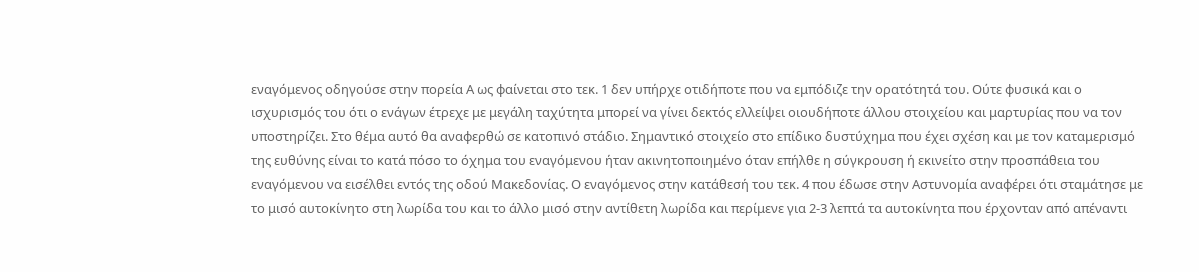εναγόμενος οδηγούσε στην πορεία Α ως φαίνεται στο τεκ. 1 δεν υπήρχε οτιδήποτε που να εμπόδιζε την ορατότητά του. Ούτε φυσικά και ο ισχυρισμός του ότι ο ενάγων έτρεχε με μεγάλη ταχύτητα μπορεί να γίνει δεκτός ελλείψει οιουδήποτε άλλου στοιχείου και μαρτυρίας που να τον υποστηρίζει. Στο θέμα αυτό θα αναφερθώ σε κατοπινό στάδιο. Σημαντικό στοιχείο στο επίδικο δυστύχημα που έχει σχέση και με τον καταμερισμό της ευθύνης είναι το κατά πόσο το όχημα του εναγόμενου ήταν ακινητοποιημένο όταν επήλθε η σύγκρουση ή εκινείτο στην προσπάθεια του εναγόμενου να εισέλθει εντός της οδού Μακεδονίας. Ο εναγόμενος στην κατάθεσή του τεκ. 4 που έδωσε στην Αστυνομία αναφέρει ότι σταμάτησε με το μισό αυτοκίνητο στη λωρίδα του και το άλλο μισό στην αντίθετη λωρίδα και περίμενε για 2-3 λεπτά τα αυτοκίνητα που έρχονταν από απέναντι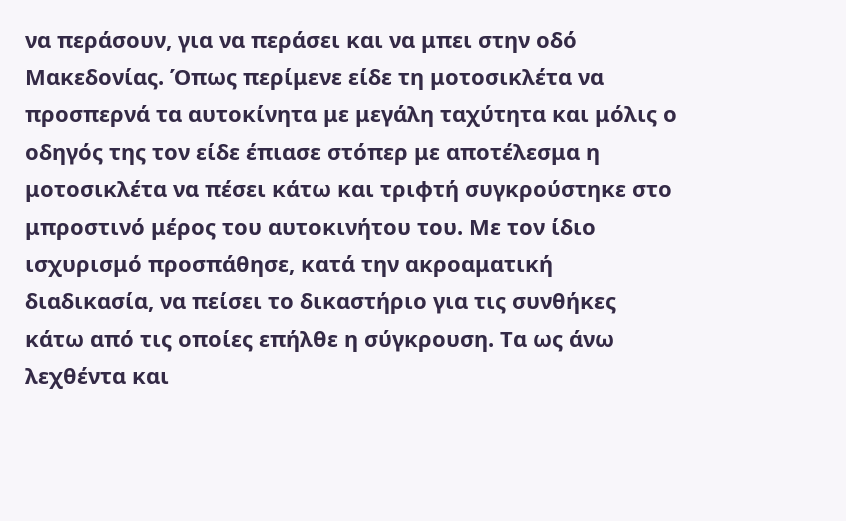να περάσουν, για να περάσει και να μπει στην οδό Μακεδονίας. Όπως περίμενε είδε τη μοτοσικλέτα να προσπερνά τα αυτοκίνητα με μεγάλη ταχύτητα και μόλις ο οδηγός της τον είδε έπιασε στόπερ με αποτέλεσμα η μοτοσικλέτα να πέσει κάτω και τριφτή συγκρούστηκε στο μπροστινό μέρος του αυτοκινήτου του. Με τον ίδιο ισχυρισμό προσπάθησε, κατά την ακροαματική διαδικασία, να πείσει το δικαστήριο για τις συνθήκες κάτω από τις οποίες επήλθε η σύγκρουση. Τα ως άνω λεχθέντα και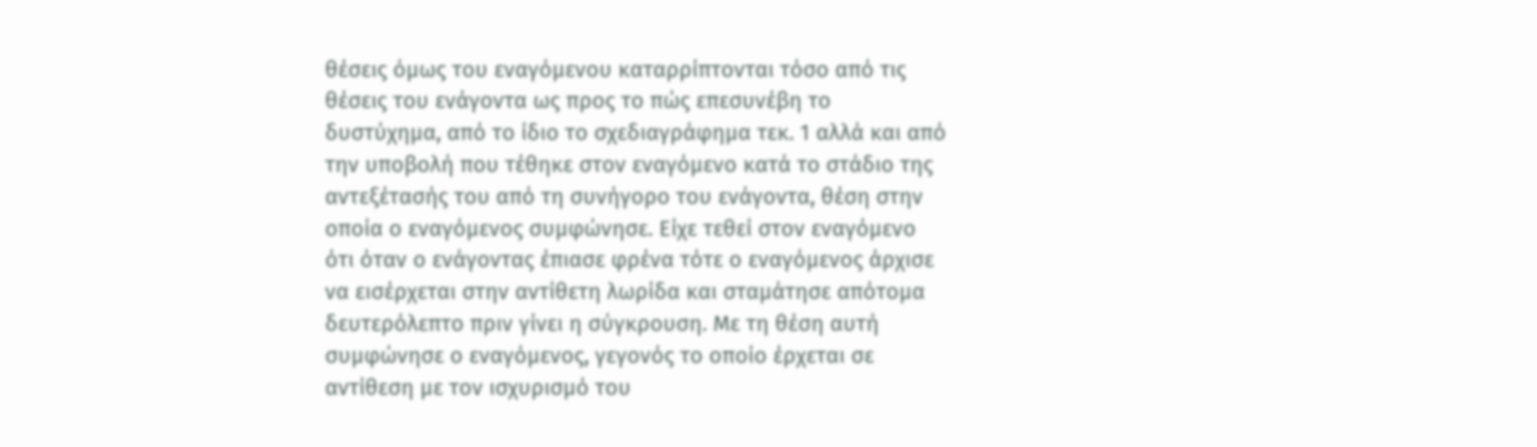θέσεις όμως του εναγόμενου καταρρίπτονται τόσο από τις θέσεις του ενάγοντα ως προς το πώς επεσυνέβη το δυστύχημα, από το ίδιο το σχεδιαγράφημα τεκ. 1 αλλά και από την υποβολή που τέθηκε στον εναγόμενο κατά το στάδιο της αντεξέτασής του από τη συνήγορο του ενάγοντα, θέση στην οποία ο εναγόμενος συμφώνησε. Είχε τεθεί στον εναγόμενο ότι όταν ο ενάγοντας έπιασε φρένα τότε ο εναγόμενος άρχισε να εισέρχεται στην αντίθετη λωρίδα και σταμάτησε απότομα δευτερόλεπτο πριν γίνει η σύγκρουση. Με τη θέση αυτή συμφώνησε ο εναγόμενος, γεγονός το οποίο έρχεται σε αντίθεση με τον ισχυρισμό του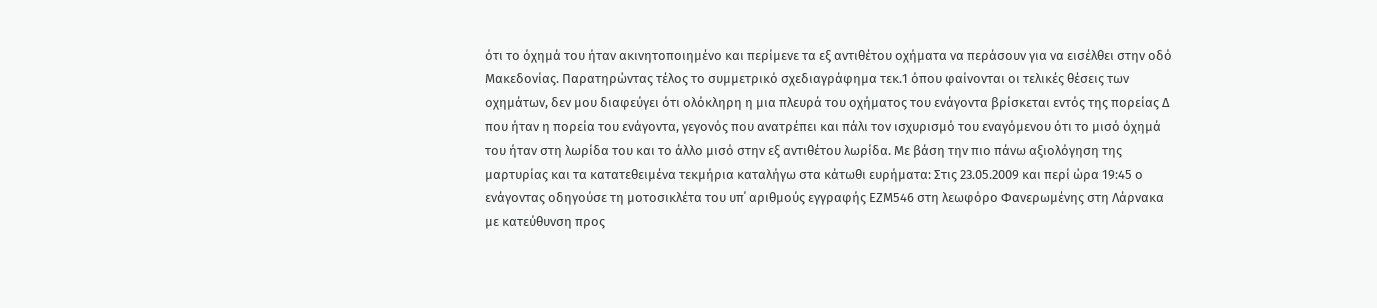ότι το όχημά του ήταν ακινητοποιημένο και περίμενε τα εξ αντιθέτου οχήματα να περάσουν για να εισέλθει στην οδό Μακεδονίας. Παρατηρώντας τέλος το συμμετρικό σχεδιαγράφημα τεκ.1 όπου φαίνονται οι τελικές θέσεις των οχημάτων, δεν μου διαφεύγει ότι ολόκληρη η μια πλευρά του οχήματος του ενάγοντα βρίσκεται εντός της πορείας Δ που ήταν η πορεία του ενάγοντα, γεγονός που ανατρέπει και πάλι τον ισχυρισμό του εναγόμενου ότι το μισό όχημά του ήταν στη λωρίδα του και το άλλο μισό στην εξ αντιθέτου λωρίδα. Με βάση την πιο πάνω αξιολόγηση της μαρτυρίας και τα κατατεθειμένα τεκμήρια καταλήγω στα κάτωθι ευρήματα: Στις 23.05.2009 και περί ώρα 19:45 ο ενάγοντας οδηγούσε τη μοτοσικλέτα του υπ΄ αριθμούς εγγραφής ΕΖΜ546 στη λεωφόρο Φανερωμένης στη Λάρνακα με κατεύθυνση προς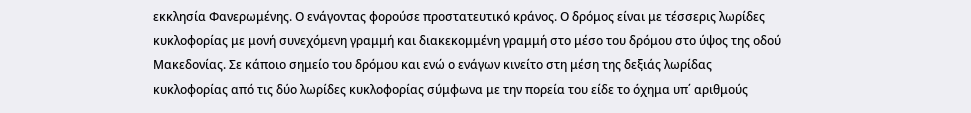εκκλησία Φανερωμένης. Ο ενάγοντας φορούσε προστατευτικό κράνος. Ο δρόμος είναι με τέσσερις λωρίδες κυκλοφορίας με μονή συνεχόμενη γραμμή και διακεκομμένη γραμμή στο μέσο του δρόμου στο ύψος της οδού Μακεδονίας. Σε κάποιο σημείο του δρόμου και ενώ ο ενάγων κινείτο στη μέση της δεξιάς λωρίδας κυκλοφορίας από τις δύο λωρίδες κυκλοφορίας σύμφωνα με την πορεία του είδε το όχημα υπ΄ αριθμούς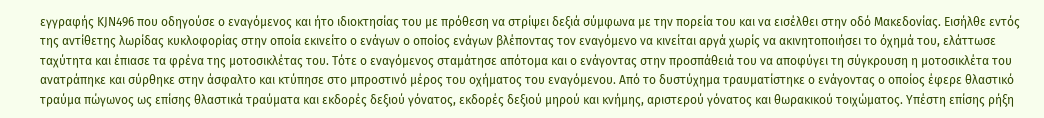εγγραφής KJN496 που οδηγούσε ο εναγόμενος και ήτο ιδιοκτησίας του με πρόθεση να στρίψει δεξιά σύμφωνα με την πορεία του και να εισέλθει στην οδό Μακεδονίας. Εισήλθε εντός της αντίθετης λωρίδας κυκλοφορίας στην οποία εκινείτο ο ενάγων ο οποίος ενάγων βλέποντας τον εναγόμενο να κινείται αργά χωρίς να ακινητοποιήσει το όχημά του, ελάττωσε ταχύτητα και έπιασε τα φρένα της μοτοσικλέτας του. Τότε ο εναγόμενος σταμάτησε απότομα και ο ενάγοντας στην προσπάθειά του να αποφύγει τη σύγκρουση η μοτοσικλέτα του ανατράπηκε και σύρθηκε στην άσφαλτο και κτύπησε στο μπροστινό μέρος του οχήματος του εναγόμενου. Από το δυστύχημα τραυματίστηκε ο ενάγοντας ο οποίος έφερε θλαστικό τραύμα πώγωνος ως επίσης θλαστικά τραύματα και εκδορές δεξιού γόνατος, εκδορές δεξιού μηρού και κνήμης, αριστερού γόνατος και θωρακικού τοιχώματος. Υπέστη επίσης ρήξη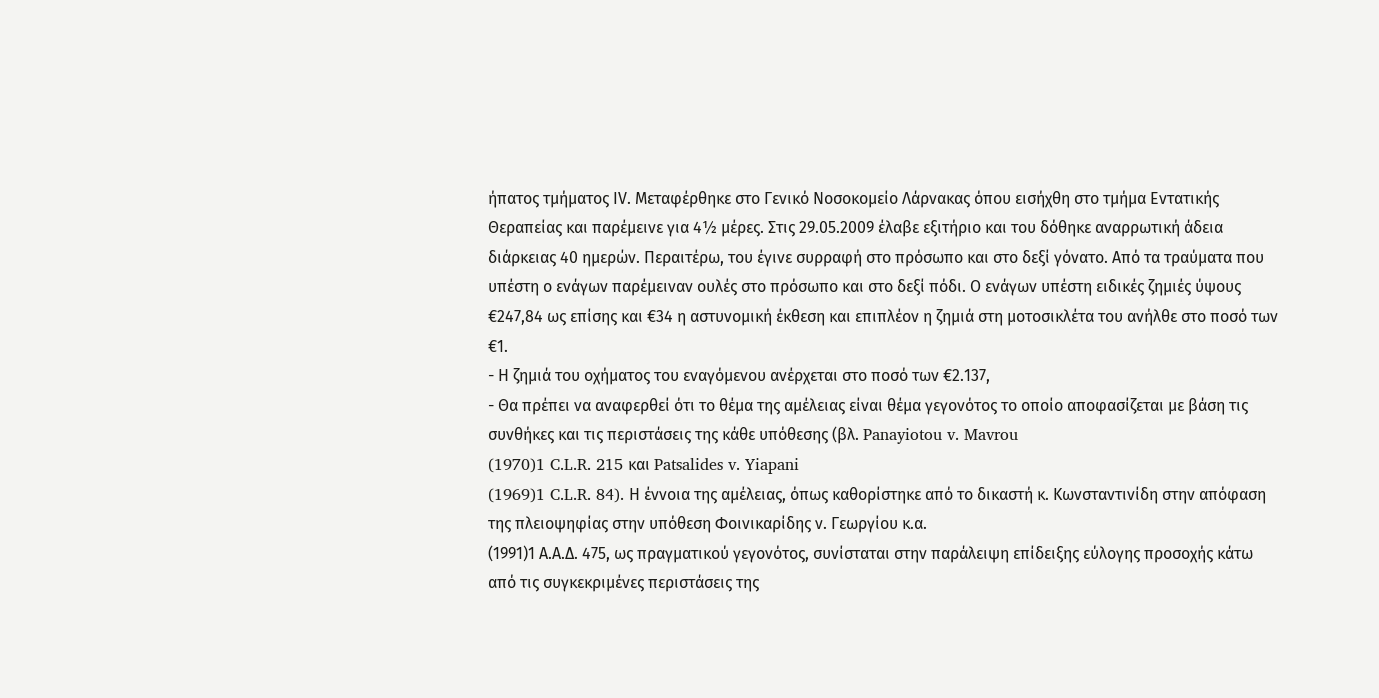ήπατος τμήματος ΙV. Μεταφέρθηκε στο Γενικό Νοσοκομείο Λάρνακας όπου εισήχθη στο τμήμα Εντατικής Θεραπείας και παρέμεινε για 4½ μέρες. Στις 29.05.2009 έλαβε εξιτήριο και του δόθηκε αναρρωτική άδεια διάρκειας 40 ημερών. Περαιτέρω, του έγινε συρραφή στο πρόσωπο και στο δεξί γόνατο. Από τα τραύματα που υπέστη ο ενάγων παρέμειναν ουλές στο πρόσωπο και στο δεξί πόδι. Ο ενάγων υπέστη ειδικές ζημιές ύψους €247,84 ως επίσης και €34 η αστυνομική έκθεση και επιπλέον η ζημιά στη μοτοσικλέτα του ανήλθε στο ποσό των €1.
- Η ζημιά του οχήματος του εναγόμενου ανέρχεται στο ποσό των €2.137,
- Θα πρέπει να αναφερθεί ότι το θέμα της αμέλειας είναι θέμα γεγονότος το οποίο αποφασίζεται με βάση τις συνθήκες και τις περιστάσεις της κάθε υπόθεσης (βλ. Panayiotou v. Mavrou
(1970)1 C.L.R. 215 και Patsalides v. Yiapani
(1969)1 C.L.R. 84). Η έννοια της αμέλειας, όπως καθορίστηκε από το δικαστή κ. Κωνσταντινίδη στην απόφαση της πλειοψηφίας στην υπόθεση Φοινικαρίδης ν. Γεωργίου κ.α.
(1991)1 Α.Α.Δ. 475, ως πραγματικού γεγονότος, συνίσταται στην παράλειψη επίδειξης εύλογης προσοχής κάτω από τις συγκεκριμένες περιστάσεις της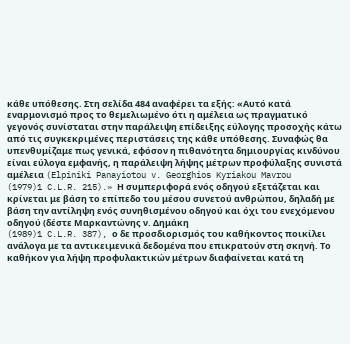κάθε υπόθεσης. Στη σελίδα 484 αναφέρει τα εξής: «Αυτό κατά εναρμονισμό προς το θεμελιωμένο ότι η αμέλεια ως πραγματικό γεγονός συνίσταται στην παράλειψη επίδειξης εύλογης προσοχής κάτω από τις συγκεκριμένες περιστάσεις της κάθε υπόθεσης. Συναφώς θα υπενθυμίζαμε πως γενικά, εφόσον η πιθανότητα δημιουργίας κινδύνου είναι εύλογα εμφανής, η παράλειψη λήψης μέτρων προφύλαξης συνιστά αμέλεια (Elpiniki Panayiotou v. Georghios Kyriakou Mavrou
(1979)1 C.L.R. 215).» Η συμπεριφορά ενός οδηγού εξετάζεται και κρίνεται με βάση το επίπεδο του μέσου συνετού ανθρώπου, δηλαδή με βάση την αντίληψη ενός συνηθισμένου οδηγού και όχι του ενεχόμενου οδηγού (δέστε Μαρκαντώνης ν. Δημάκη
(1989)1 C.L.R. 387), ο δε προσδιορισμός του καθήκοντος ποικίλει ανάλογα με τα αντικειμενικά δεδομένα που επικρατούν στη σκηνή. Το καθήκον για λήψη προφυλακτικών μέτρων διαφαίνεται κατά τη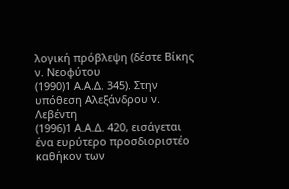λογική πρόβλεψη (δέστε Βίκης ν. Νεοφύτου
(1990)1 Α.Α.Δ. 345). Στην υπόθεση Αλεξάνδρου ν. Λεβέντη
(1996)1 Α.Α.Δ. 420, εισάγεται ένα ευρύτερο προσδιοριστέο καθήκον των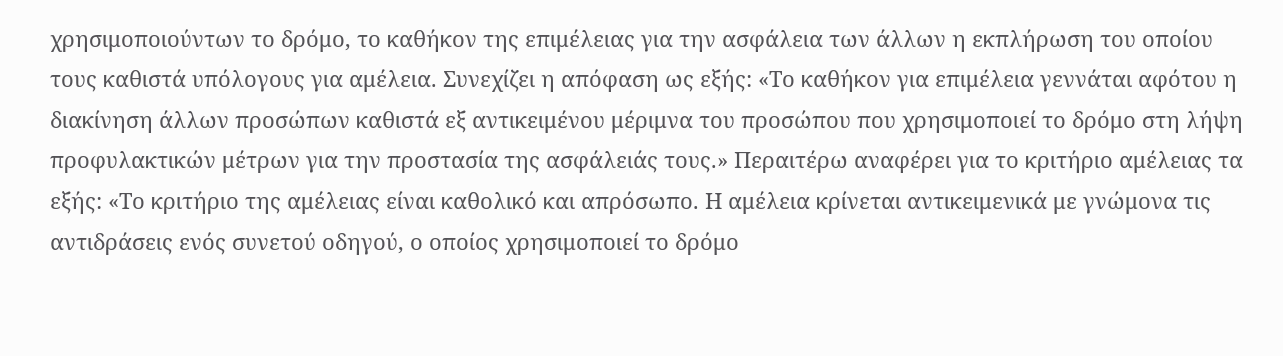χρησιμοποιούντων το δρόμο, το καθήκον της επιμέλειας για την ασφάλεια των άλλων η εκπλήρωση του οποίου τους καθιστά υπόλογους για αμέλεια. Συνεχίζει η απόφαση ως εξής: «Το καθήκον για επιμέλεια γεννάται αφότου η διακίνηση άλλων προσώπων καθιστά εξ αντικειμένου μέριμνα του προσώπου που χρησιμοποιεί το δρόμο στη λήψη προφυλακτικών μέτρων για την προστασία της ασφάλειάς τους.» Περαιτέρω αναφέρει για το κριτήριο αμέλειας τα εξής: «Το κριτήριο της αμέλειας είναι καθολικό και απρόσωπο. Η αμέλεια κρίνεται αντικειμενικά με γνώμονα τις αντιδράσεις ενός συνετού οδηγού, ο οποίος χρησιμοποιεί το δρόμο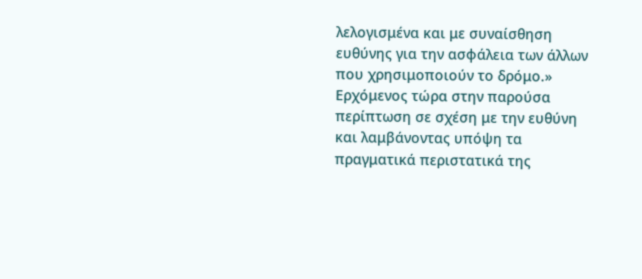λελογισμένα και με συναίσθηση ευθύνης για την ασφάλεια των άλλων που χρησιμοποιούν το δρόμο.» Ερχόμενος τώρα στην παρούσα περίπτωση σε σχέση με την ευθύνη και λαμβάνοντας υπόψη τα πραγματικά περιστατικά της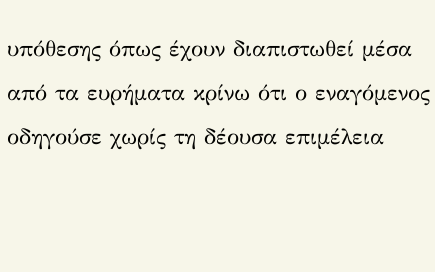υπόθεσης όπως έχουν διαπιστωθεί μέσα από τα ευρήματα κρίνω ότι ο εναγόμενος οδηγούσε χωρίς τη δέουσα επιμέλεια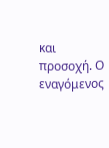και προσοχή. Ο εναγόμενος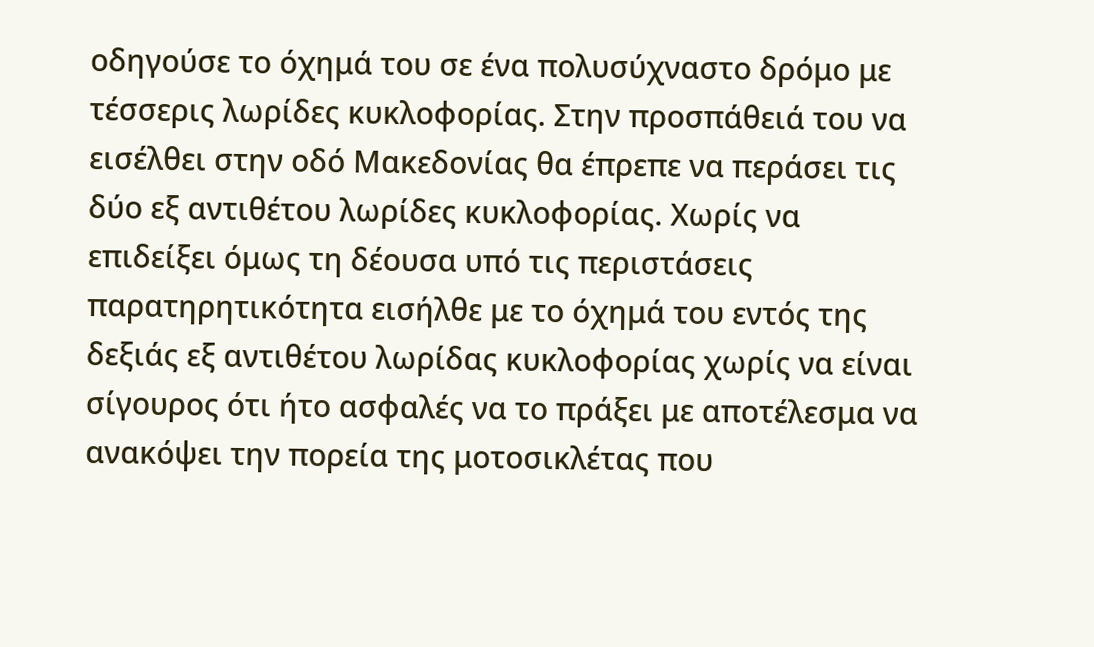οδηγούσε το όχημά του σε ένα πολυσύχναστο δρόμο με τέσσερις λωρίδες κυκλοφορίας. Στην προσπάθειά του να εισέλθει στην οδό Μακεδονίας θα έπρεπε να περάσει τις δύο εξ αντιθέτου λωρίδες κυκλοφορίας. Χωρίς να επιδείξει όμως τη δέουσα υπό τις περιστάσεις παρατηρητικότητα εισήλθε με το όχημά του εντός της δεξιάς εξ αντιθέτου λωρίδας κυκλοφορίας χωρίς να είναι σίγουρος ότι ήτο ασφαλές να το πράξει με αποτέλεσμα να ανακόψει την πορεία της μοτοσικλέτας που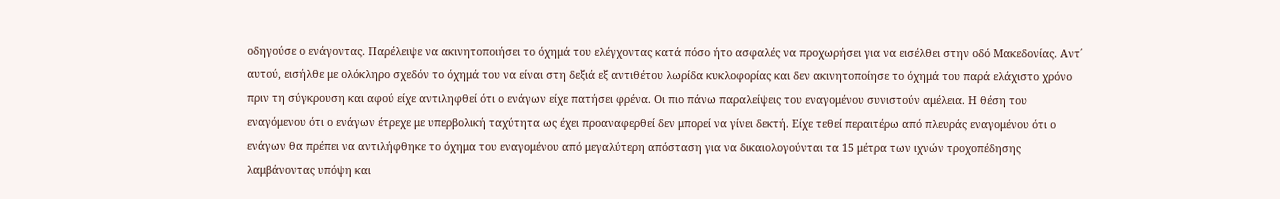οδηγούσε ο ενάγοντας. Παρέλειψε να ακινητοποιήσει το όχημά του ελέγχοντας κατά πόσο ήτο ασφαλές να προχωρήσει για να εισέλθει στην οδό Μακεδονίας. Αντ΄ αυτού, εισήλθε με ολόκληρο σχεδόν το όχημά του να είναι στη δεξιά εξ αντιθέτου λωρίδα κυκλοφορίας και δεν ακινητοποίησε το όχημά του παρά ελάχιστο χρόνο πριν τη σύγκρουση και αφού είχε αντιληφθεί ότι ο ενάγων είχε πατήσει φρένα. Οι πιο πάνω παραλείψεις του εναγομένου συνιστούν αμέλεια. Η θέση του εναγόμενου ότι ο ενάγων έτρεχε με υπερβολική ταχύτητα ως έχει προαναφερθεί δεν μπορεί να γίνει δεκτή. Είχε τεθεί περαιτέρω από πλευράς εναγομένου ότι ο ενάγων θα πρέπει να αντιλήφθηκε το όχημα του εναγομένου από μεγαλύτερη απόσταση για να δικαιολογούνται τα 15 μέτρα των ιχνών τροχοπέδησης λαμβάνοντας υπόψη και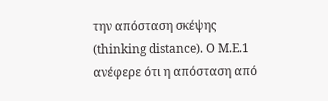την απόσταση σκέψης (thinking distance). Ο Μ.Ε.1 ανέφερε ότι η απόσταση από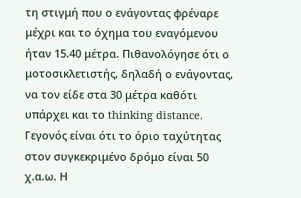τη στιγμή που ο ενάγοντας φρέναρε μέχρι και το όχημα του εναγόμενου ήταν 15.40 μέτρα. Πιθανολόγησε ότι ο μοτοσικλετιστής, δηλαδή ο ενάγοντας, να τον είδε στα 30 μέτρα καθότι υπάρχει και το thinking distance. Γεγονός είναι ότι το όριο ταχύτητας στον συγκεκριμένο δρόμο είναι 50 χ.α.ω. Η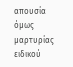απουσία όμως μαρτυρίας ειδικού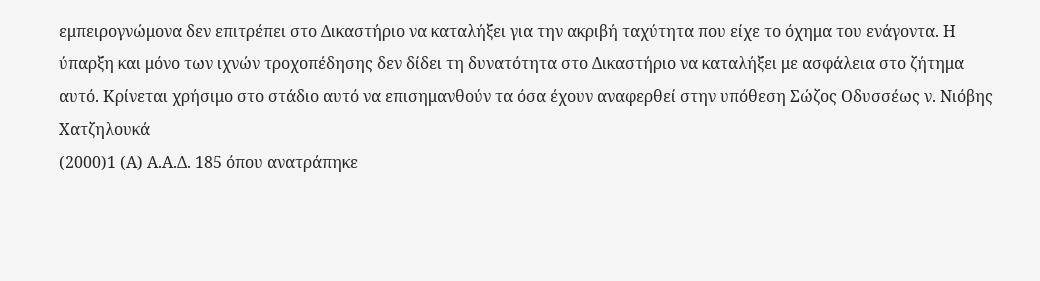εμπειρογνώμονα δεν επιτρέπει στο Δικαστήριο να καταλήξει για την ακριβή ταχύτητα που είχε το όχημα του ενάγοντα. Η ύπαρξη και μόνο των ιχνών τροχοπέδησης δεν δίδει τη δυνατότητα στο Δικαστήριο να καταλήξει με ασφάλεια στο ζήτημα αυτό. Κρίνεται χρήσιμο στο στάδιο αυτό να επισημανθούν τα όσα έχουν αναφερθεί στην υπόθεση Σώζος Οδυσσέως ν. Νιόβης Χατζηλουκά
(2000)1 (Α) Α.Α.Δ. 185 όπου ανατράπηκε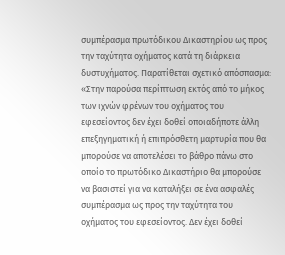συμπέρασμα πρωτόδικου Δικαστηρίου ως προς την ταχύτητα οχήματος κατά τη διάρκεια δυστυχήματος. Παρατίθεται σχετικό απόσπασμα: «Στην παρούσα περίπτωση εκτός από το μήκος των ιχνών φρένων του οχήματος του εφεσείοντος δεν έχει δοθεί οποιαδήποτε άλλη επεξηγηματική ή επιπρόσθετη μαρτυρία που θα μπορούσε να αποτελέσει το βάθρο πάνω στο οποίο το πρωτόδικο Δικαστήριο θα μπορούσε να βασιστεί για να καταλήξει σε ένα ασφαλές συμπέρασμα ως προς την ταχύτητα του οχήματος του εφεσείοντος. Δεν έχει δοθεί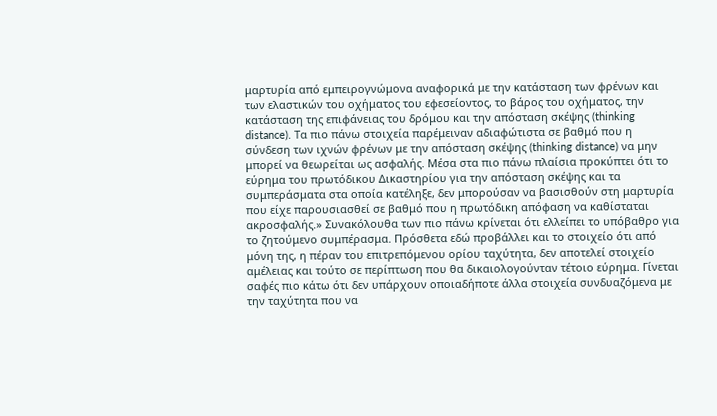μαρτυρία από εμπειρογνώμονα αναφορικά με την κατάσταση των φρένων και των ελαστικών του οχήματος του εφεσείοντος, το βάρος του οχήματος, την κατάσταση της επιφάνειας του δρόμου και την απόσταση σκέψης (thinking distance). Τα πιο πάνω στοιχεία παρέμειναν αδιαφώτιστα σε βαθμό που η σύνδεση των ιχνών φρένων με την απόσταση σκέψης (thinking distance) να μην μπορεί να θεωρείται ως ασφαλής. Μέσα στα πιο πάνω πλαίσια προκύπτει ότι το εύρημα του πρωτόδικου Δικαστηρίου για την απόσταση σκέψης και τα συμπεράσματα στα οποία κατέληξε, δεν μπορούσαν να βασισθούν στη μαρτυρία που είχε παρουσιασθεί σε βαθμό που η πρωτόδικη απόφαση να καθίσταται ακροσφαλής.» Συνακόλουθα των πιο πάνω κρίνεται ότι ελλείπει το υπόβαθρο για το ζητούμενο συμπέρασμα. Πρόσθετα εδώ προβάλλει και το στοιχείο ότι από μόνη της, η πέραν του επιτρεπόμενου ορίου ταχύτητα, δεν αποτελεί στοιχείο αμέλειας και τούτο σε περίπτωση που θα δικαιολογούνταν τέτοιο εύρημα. Γίνεται σαφές πιο κάτω ότι δεν υπάρχουν οποιαδήποτε άλλα στοιχεία συνδυαζόμενα με την ταχύτητα που να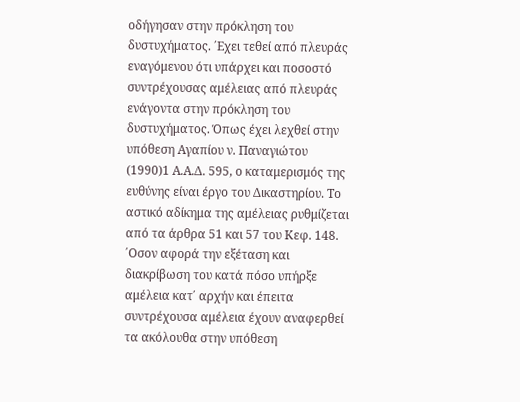οδήγησαν στην πρόκληση του δυστυχήματος. ΄Εχει τεθεί από πλευράς εναγόμενου ότι υπάρχει και ποσοστό συντρέχουσας αμέλειας από πλευράς ενάγοντα στην πρόκληση του δυστυχήματος. Όπως έχει λεχθεί στην υπόθεση Αγαπίου ν. Παναγιώτου
(1990)1 Α.Α.Δ. 595, ο καταμερισμός της ευθύνης είναι έργο του Δικαστηρίου. Το αστικό αδίκημα της αμέλειας ρυθμίζεται από τα άρθρα 51 και 57 του Κεφ. 148. ΄Οσον αφορά την εξέταση και διακρίβωση του κατά πόσο υπήρξε αμέλεια κατ΄ αρχήν και έπειτα συντρέχουσα αμέλεια έχουν αναφερθεί τα ακόλουθα στην υπόθεση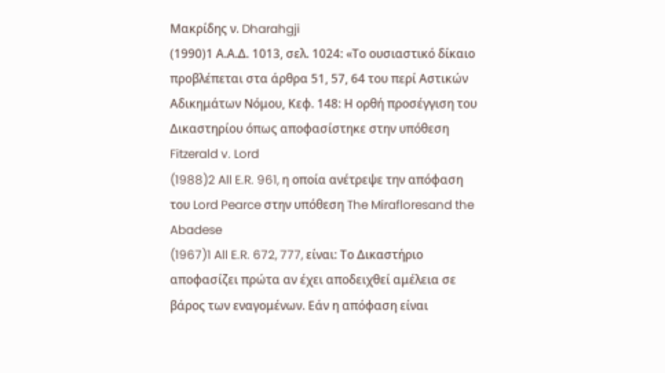Μακρίδης ν. Dharahgji
(1990)1 Α.Α.Δ. 1013, σελ. 1024: «Το ουσιαστικό δίκαιο προβλέπεται στα άρθρα 51, 57, 64 του περί Αστικών Αδικημάτων Νόμου, Κεφ. 148: Η ορθή προσέγγιση του Δικαστηρίου όπως αποφασίστηκε στην υπόθεση Fitzerald v. Lord
(1988)2 All E.R. 961, η οποία ανέτρεψε την απόφαση του Lord Pearce στην υπόθεση The Mirafloresand the Abadese
(1967)1 All E.R. 672, 777, είναι: Το Δικαστήριο αποφασίζει πρώτα αν έχει αποδειχθεί αμέλεια σε βάρος των εναγομένων. Εάν η απόφαση είναι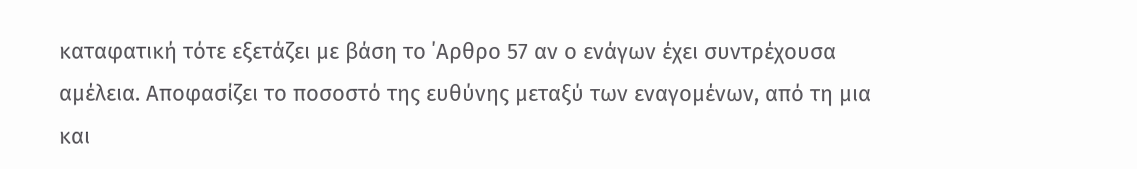καταφατική τότε εξετάζει με βάση το ΄Αρθρο 57 αν ο ενάγων έχει συντρέχουσα αμέλεια. Αποφασίζει το ποσοστό της ευθύνης μεταξύ των εναγομένων, από τη μια και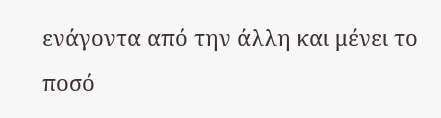ενάγοντα από την άλλη και μένει το ποσό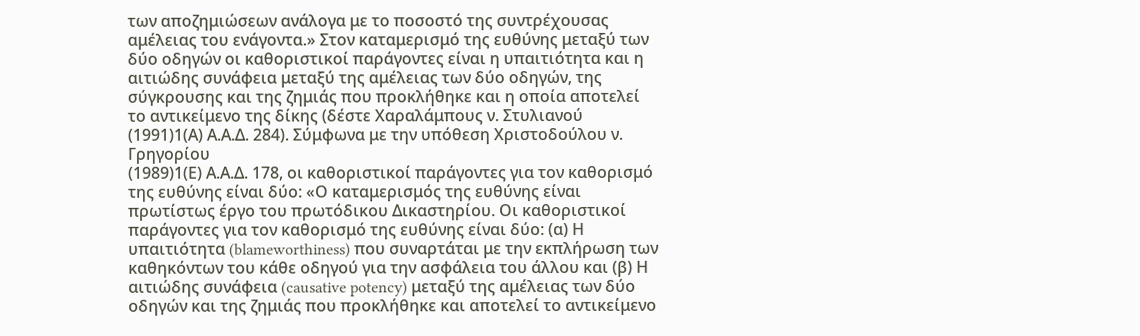των αποζημιώσεων ανάλογα με το ποσοστό της συντρέχουσας αμέλειας του ενάγοντα.» Στον καταμερισμό της ευθύνης μεταξύ των δύο οδηγών οι καθοριστικοί παράγοντες είναι η υπαιτιότητα και η αιτιώδης συνάφεια μεταξύ της αμέλειας των δύο οδηγών, της σύγκρουσης και της ζημιάς που προκλήθηκε και η οποία αποτελεί το αντικείμενο της δίκης (δέστε Χαραλάμπους ν. Στυλιανού
(1991)1(Α) Α.Α.Δ. 284). Σύμφωνα με την υπόθεση Χριστοδούλου ν. Γρηγορίου
(1989)1(Ε) Α.Α.Δ. 178, οι καθοριστικοί παράγοντες για τον καθορισμό της ευθύνης είναι δύο: «Ο καταμερισμός της ευθύνης είναι πρωτίστως έργο του πρωτόδικου Δικαστηρίου. Οι καθοριστικοί παράγοντες για τον καθορισμό της ευθύνης είναι δύο: (α) Η υπαιτιότητα (blameworthiness) που συναρτάται με την εκπλήρωση των καθηκόντων του κάθε οδηγού για την ασφάλεια του άλλου και (β) Η αιτιώδης συνάφεια (causative potency) μεταξύ της αμέλειας των δύο οδηγών και της ζημιάς που προκλήθηκε και αποτελεί το αντικείμενο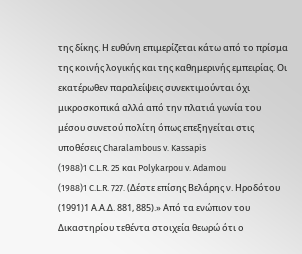της δίκης. Η ευθύνη επιμερίζεται κάτω από το πρίσμα της κοινής λογικής και της καθημερινής εμπειρίας. Οι εκατέρωθεν παραλείψεις συνεκτιμούνται όχι μικροσκοπικά αλλά από την πλατιά γωνία του μέσου συνετού πολίτη όπως επεξηγείται στις υποθέσεις Charalambous v. Kassapis
(1988)1 C.L.R. 25 και Polykarpou v. Adamou
(1988)1 C.L.R. 727. (Δέστε επίσης Βελάρης ν. Ηροδότου
(1991)1 Α.Α.Δ. 881, 885).» Από τα ενώπιον του Δικαστηρίου τεθέντα στοιχεία θεωρώ ότι ο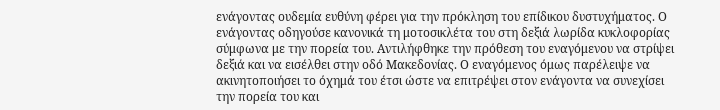ενάγοντας ουδεμία ευθύνη φέρει για την πρόκληση του επίδικου δυστυχήματος. Ο ενάγοντας οδηγούσε κανονικά τη μοτοσικλέτα του στη δεξιά λωρίδα κυκλοφορίας σύμφωνα με την πορεία του. Αντιλήφθηκε την πρόθεση του εναγόμενου να στρίψει δεξιά και να εισέλθει στην οδό Μακεδονίας. Ο εναγόμενος όμως παρέλειψε να ακινητοποιήσει το όχημά του έτσι ώστε να επιτρέψει στον ενάγοντα να συνεχίσει την πορεία του και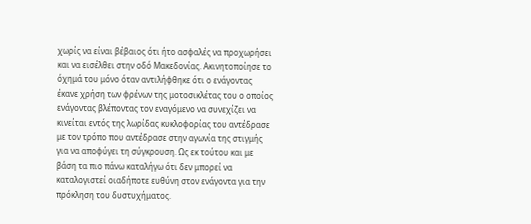χωρίς να είναι βέβαιος ότι ήτο ασφαλές να προχωρήσει και να εισέλθει στην οδό Μακεδονίας. Ακινητοποίησε το όχημά του μόνο όταν αντιλήφθηκε ότι ο ενάγοντας έκανε χρήση των φρένων της μοτοσικλέτας του ο οποίος ενάγοντας βλέποντας τον εναγόμενο να συνεχίζει να κινείται εντός της λωρίδας κυκλοφορίας του αντέδρασε με τον τρόπο που αντέδρασε στην αγωνία της στιγμής για να αποφύγει τη σύγκρουση. Ως εκ τούτου και με βάση τα πιο πάνω καταλήγω ότι δεν μπορεί να καταλογιστεί οιαδήποτε ευθύνη στον ενάγοντα για την πρόκληση του δυστυχήματος.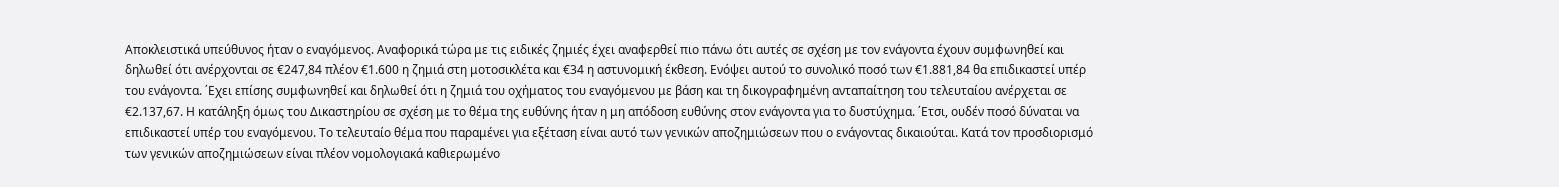Αποκλειστικά υπεύθυνος ήταν ο εναγόμενος. Αναφορικά τώρα με τις ειδικές ζημιές έχει αναφερθεί πιο πάνω ότι αυτές σε σχέση με τον ενάγοντα έχουν συμφωνηθεί και δηλωθεί ότι ανέρχονται σε €247,84 πλέον €1.600 η ζημιά στη μοτοσικλέτα και €34 η αστυνομική έκθεση. Ενόψει αυτού το συνολικό ποσό των €1.881,84 θα επιδικαστεί υπέρ του ενάγοντα. ΄Εχει επίσης συμφωνηθεί και δηλωθεί ότι η ζημιά του οχήματος του εναγόμενου με βάση και τη δικογραφημένη ανταπαίτηση του τελευταίου ανέρχεται σε €2.137,67. Η κατάληξη όμως του Δικαστηρίου σε σχέση με το θέμα της ευθύνης ήταν η μη απόδοση ευθύνης στον ενάγοντα για το δυστύχημα. ΄Ετσι, ουδέν ποσό δύναται να επιδικαστεί υπέρ του εναγόμενου. Το τελευταίο θέμα που παραμένει για εξέταση είναι αυτό των γενικών αποζημιώσεων που ο ενάγοντας δικαιούται. Κατά τον προσδιορισμό των γενικών αποζημιώσεων είναι πλέον νομολογιακά καθιερωμένο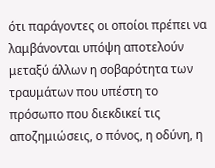ότι παράγοντες οι οποίοι πρέπει να λαμβάνονται υπόψη αποτελούν μεταξύ άλλων η σοβαρότητα των τραυμάτων που υπέστη το πρόσωπο που διεκδικεί τις αποζημιώσεις, ο πόνος, η οδύνη, η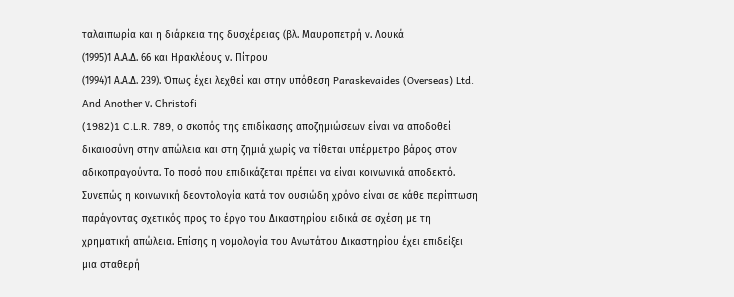ταλαιπωρία και η διάρκεια της δυσχέρειας (βλ. Μαυροπετρή ν. Λουκά
(1995)1 Α.Α.Δ. 66 και Ηρακλέους ν. Πίτρου
(1994)1 Α.Α.Δ. 239). Όπως έχει λεχθεί και στην υπόθεση Paraskevaides (Overseas) Ltd. And Another ν. Christofi
(1982)1 C.L.R. 789, ο σκοπός της επιδίκασης αποζημιώσεων είναι να αποδοθεί δικαιοσύνη στην απώλεια και στη ζημιά χωρίς να τίθεται υπέρμετρο βάρος στον αδικοπραγούντα. Το ποσό που επιδικάζεται πρέπει να είναι κοινωνικά αποδεκτό. Συνεπώς η κοινωνική δεοντολογία κατά τον ουσιώδη χρόνο είναι σε κάθε περίπτωση παράγοντας σχετικός προς το έργο του Δικαστηρίου ειδικά σε σχέση με τη χρηματική απώλεια. Επίσης η νομολογία του Ανωτάτου Δικαστηρίου έχει επιδείξει μια σταθερή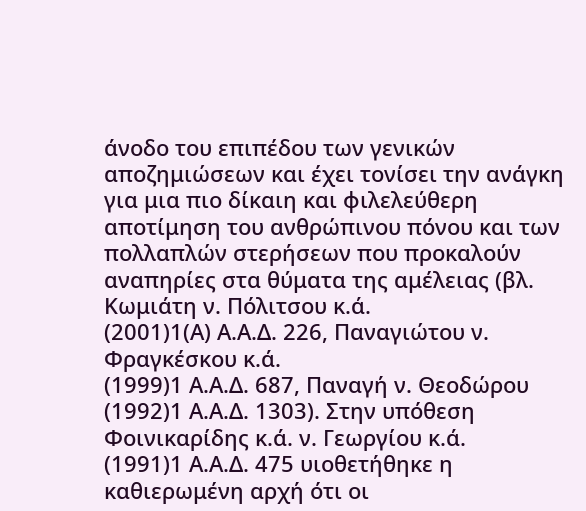άνοδο του επιπέδου των γενικών αποζημιώσεων και έχει τονίσει την ανάγκη για μια πιο δίκαιη και φιλελεύθερη αποτίμηση του ανθρώπινου πόνου και των πολλαπλών στερήσεων που προκαλούν αναπηρίες στα θύματα της αμέλειας (βλ. Κωμιάτη ν. Πόλιτσου κ.ά.
(2001)1(Α) Α.Α.Δ. 226, Παναγιώτου ν. Φραγκέσκου κ.ά.
(1999)1 Α.Α.Δ. 687, Παναγή ν. Θεοδώρου
(1992)1 Α.Α.Δ. 1303). Στην υπόθεση Φοινικαρίδης κ.ά. ν. Γεωργίου κ.ά.
(1991)1 Α.Α.Δ. 475 υιοθετήθηκε η καθιερωμένη αρχή ότι οι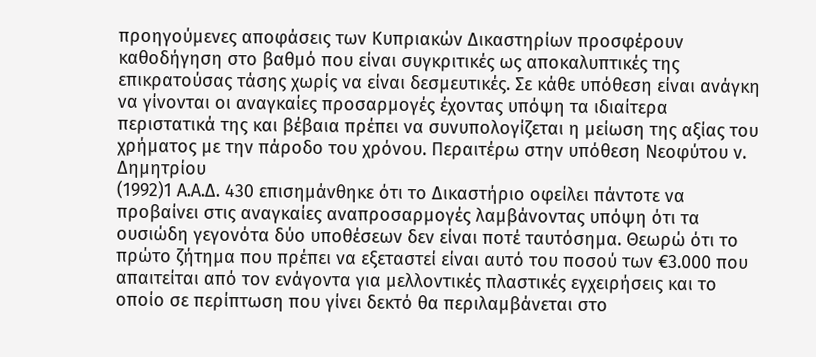προηγούμενες αποφάσεις των Κυπριακών Δικαστηρίων προσφέρουν καθοδήγηση στο βαθμό που είναι συγκριτικές ως αποκαλυπτικές της επικρατούσας τάσης χωρίς να είναι δεσμευτικές. Σε κάθε υπόθεση είναι ανάγκη να γίνονται οι αναγκαίες προσαρμογές έχοντας υπόψη τα ιδιαίτερα περιστατικά της και βέβαια πρέπει να συνυπολογίζεται η μείωση της αξίας του χρήματος με την πάροδο του χρόνου. Περαιτέρω στην υπόθεση Νεοφύτου ν. Δημητρίου
(1992)1 Α.Α.Δ. 430 επισημάνθηκε ότι το Δικαστήριο οφείλει πάντοτε να προβαίνει στις αναγκαίες αναπροσαρμογές λαμβάνοντας υπόψη ότι τα ουσιώδη γεγονότα δύο υποθέσεων δεν είναι ποτέ ταυτόσημα. Θεωρώ ότι το πρώτο ζήτημα που πρέπει να εξεταστεί είναι αυτό του ποσού των €3.000 που απαιτείται από τον ενάγοντα για μελλοντικές πλαστικές εγχειρήσεις και το οποίο σε περίπτωση που γίνει δεκτό θα περιλαμβάνεται στο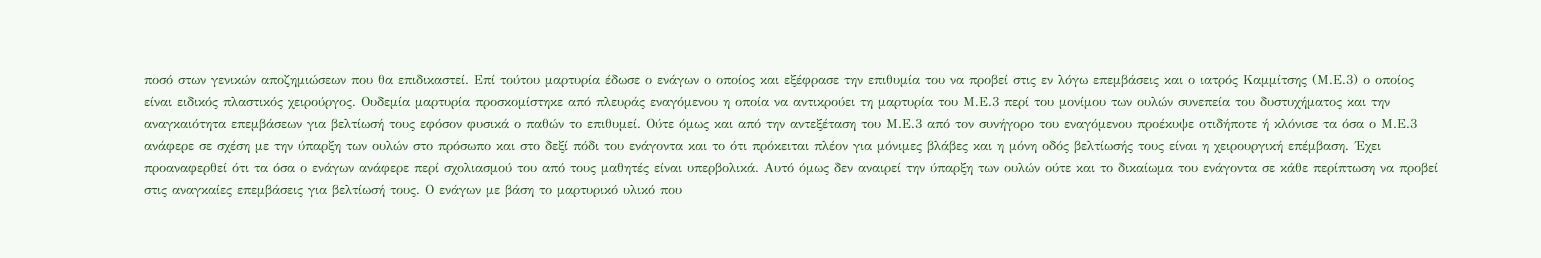ποσό στων γενικών αποζημιώσεων που θα επιδικαστεί. Επί τούτου μαρτυρία έδωσε ο ενάγων ο οποίος και εξέφρασε την επιθυμία του να προβεί στις εν λόγω επεμβάσεις και ο ιατρός Καμμίτσης (Μ.Ε.3) ο οποίος είναι ειδικός πλαστικός χειρούργος. Ουδεμία μαρτυρία προσκομίστηκε από πλευράς εναγόμενου η οποία να αντικρούει τη μαρτυρία του Μ.Ε.3 περί του μονίμου των ουλών συνεπεία του δυστυχήματος και την αναγκαιότητα επεμβάσεων για βελτίωσή τους εφόσον φυσικά ο παθών το επιθυμεί. Ούτε όμως και από την αντεξέταση του Μ.Ε.3 από τον συνήγορο του εναγόμενου προέκυψε οτιδήποτε ή κλόνισε τα όσα ο Μ.Ε.3 ανάφερε σε σχέση με την ύπαρξη των ουλών στο πρόσωπο και στο δεξί πόδι του ενάγοντα και το ότι πρόκειται πλέον για μόνιμες βλάβες και η μόνη οδός βελτίωσής τους είναι η χειρουργική επέμβαση. ΄Εχει προαναφερθεί ότι τα όσα ο ενάγων ανάφερε περί σχολιασμού του από τους μαθητές είναι υπερβολικά. Αυτό όμως δεν αναιρεί την ύπαρξη των ουλών ούτε και το δικαίωμα του ενάγοντα σε κάθε περίπτωση να προβεί στις αναγκαίες επεμβάσεις για βελτίωσή τους. Ο ενάγων με βάση το μαρτυρικό υλικό που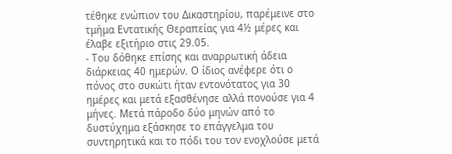τέθηκε ενώπιον του Δικαστηρίου, παρέμεινε στο τμήμα Εντατικής Θεραπείας για 4½ μέρες και έλαβε εξιτήριο στις 29.05.
- Του δόθηκε επίσης και αναρρωτική άδεια διάρκειας 40 ημερών. Ο ίδιος ανέφερε ότι ο πόνος στο συκώτι ήταν εντονότατος για 30 ημέρες και μετά εξασθένησε αλλά πονούσε για 4 μήνες. Μετά πάροδο δύο μηνών από το δυστύχημα εξάσκησε το επάγγελμα του συντηρητικά και το πόδι του τον ενοχλούσε μετά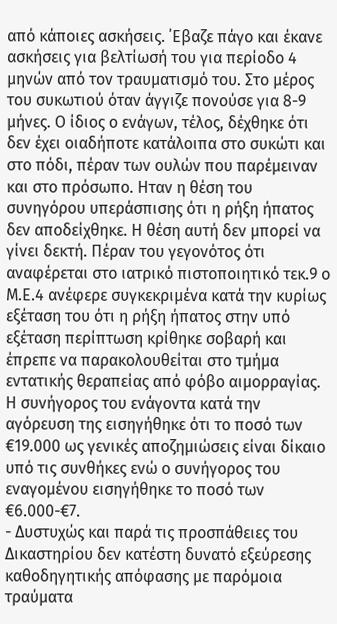από κάποιες ασκήσεις. ΄Εβαζε πάγο και έκανε ασκήσεις για βελτίωσή του για περίοδο 4 μηνών από τον τραυματισμό του. Στο μέρος του συκωτιού όταν άγγιζε πονούσε για 8-9 μήνες. Ο ίδιος ο ενάγων, τέλος, δέχθηκε ότι δεν έχει οιαδήποτε κατάλοιπα στο συκώτι και στο πόδι, πέραν των ουλών που παρέμειναν και στο πρόσωπο. Ηταν η θέση του συνηγόρου υπεράσπισης ότι η ρήξη ήπατος δεν αποδείχθηκε. Η θέση αυτή δεν μπορεί να γίνει δεκτή. Πέραν του γεγονότος ότι αναφέρεται στο ιατρικό πιστοποιητικό τεκ.9 ο Μ.Ε.4 ανέφερε συγκεκριμένα κατά την κυρίως εξέταση του ότι η ρήξη ήπατος στην υπό εξέταση περίπτωση κρίθηκε σοβαρή και έπρεπε να παρακολουθείται στο τμήμα εντατικής θεραπείας από φόβο αιμορραγίας. Η συνήγορος του ενάγοντα κατά την αγόρευση της εισηγήθηκε ότι το ποσό των €19.000 ως γενικές αποζημιώσεις είναι δίκαιο υπό τις συνθήκες ενώ ο συνήγορος του εναγομένου εισηγήθηκε το ποσό των €6.000-€7.
- Δυστυχώς και παρά τις προσπάθειες του Δικαστηρίου δεν κατέστη δυνατό εξεύρεσης καθοδηγητικής απόφασης με παρόμοια τραύματα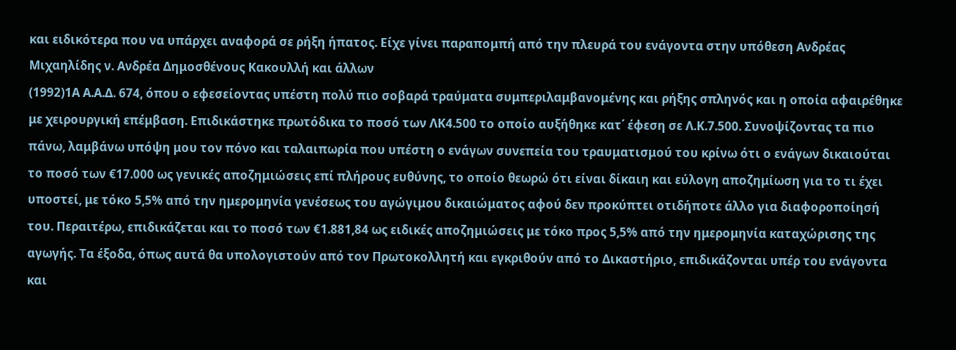και ειδικότερα που να υπάρχει αναφορά σε ρήξη ήπατος. Είχε γίνει παραπομπή από την πλευρά του ενάγοντα στην υπόθεση Ανδρέας Μιχαηλίδης ν. Ανδρέα Δημοσθένους Κακουλλή και άλλων
(1992)1Α Α.Α.Δ. 674, όπου ο εφεσείοντας υπέστη πολύ πιο σοβαρά τραύματα συμπεριλαμβανομένης και ρήξης σπληνός και η οποία αφαιρέθηκε με χειρουργική επέμβαση. Επιδικάστηκε πρωτόδικα το ποσό των ΛΚ4.500 το οποίο αυξήθηκε κατ΄ έφεση σε Λ.Κ.7.500. Συνοψίζοντας τα πιο πάνω, λαμβάνω υπόψη μου τον πόνο και ταλαιπωρία που υπέστη ο ενάγων συνεπεία του τραυματισμού του κρίνω ότι ο ενάγων δικαιούται το ποσό των €17.000 ως γενικές αποζημιώσεις επί πλήρους ευθύνης, το οποίο θεωρώ ότι είναι δίκαιη και εύλογη αποζημίωση για το τι έχει υποστεί, με τόκο 5,5% από την ημερομηνία γενέσεως του αγώγιμου δικαιώματος αφού δεν προκύπτει οτιδήποτε άλλο για διαφοροποίησή του. Περαιτέρω, επιδικάζεται και το ποσό των €1.881,84 ως ειδικές αποζημιώσεις με τόκο προς 5,5% από την ημερομηνία καταχώρισης της αγωγής. Τα έξοδα, όπως αυτά θα υπολογιστούν από τον Πρωτοκολλητή και εγκριθούν από το Δικαστήριο, επιδικάζονται υπέρ του ενάγοντα και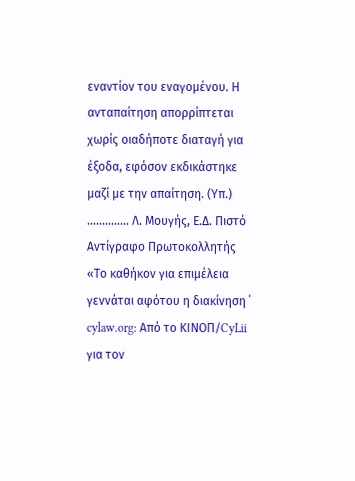εναντίον του εναγομένου. Η ανταπαίτηση απορρίπτεται χωρίς οιαδήποτε διαταγή για έξοδα, εφόσον εκδικάστηκε μαζί με την απαίτηση. (Υπ.) .............. Λ. Μουγής, Ε.Δ. Πιστό Αντίγραφο Πρωτοκολλητής «Το καθήκον για επιμέλεια γεννάται αφότου η διακίνηση ΄ cylaw.org: Από το ΚΙΝOΠ/CyLii για τον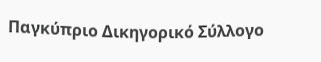Παγκύπριο Δικηγορικό Σύλλογο